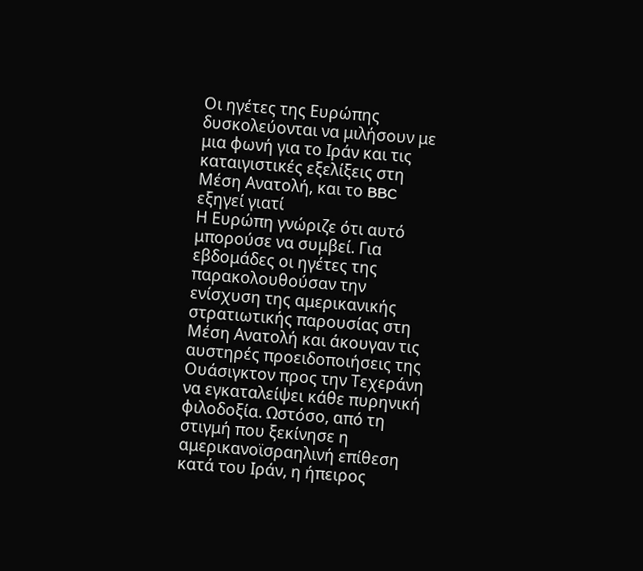Οι ηγέτες της Ευρώπης δυσκολεύονται να μιλήσουν με μια φωνή για το Ιράν και τις καταιγιστικές εξελίξεις στη Μέση Ανατολή, και το BBC εξηγεί γιατί
Η Ευρώπη γνώριζε ότι αυτό μπορούσε να συμβεί. Για εβδομάδες οι ηγέτες της παρακολουθούσαν την ενίσχυση της αμερικανικής στρατιωτικής παρουσίας στη Μέση Ανατολή και άκουγαν τις αυστηρές προειδοποιήσεις της Ουάσιγκτον προς την Τεχεράνη να εγκαταλείψει κάθε πυρηνική φιλοδοξία. Ωστόσο, από τη στιγμή που ξεκίνησε η αμερικανοϊσραηλινή επίθεση κατά του Ιράν, η ήπειρος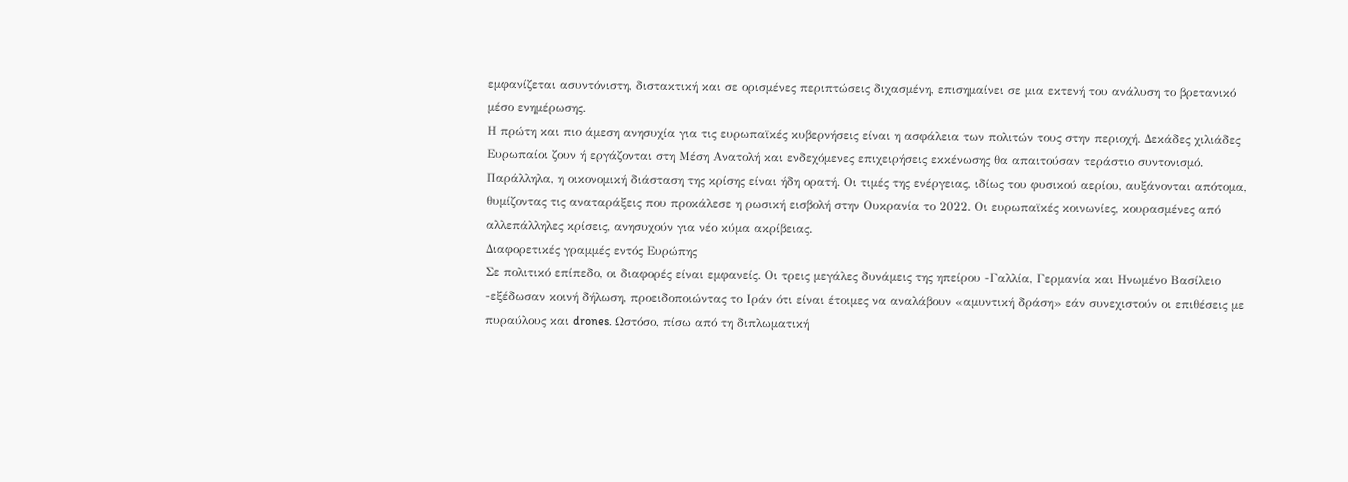εμφανίζεται ασυντόνιστη, διστακτική και σε ορισμένες περιπτώσεις διχασμένη, επισημαίνει σε μια εκτενή του ανάλυση το βρετανικό μέσο ενημέρωσης.
Η πρώτη και πιο άμεση ανησυχία για τις ευρωπαϊκές κυβερνήσεις είναι η ασφάλεια των πολιτών τους στην περιοχή. Δεκάδες χιλιάδες Ευρωπαίοι ζουν ή εργάζονται στη Μέση Ανατολή και ενδεχόμενες επιχειρήσεις εκκένωσης θα απαιτούσαν τεράστιο συντονισμό.
Παράλληλα, η οικονομική διάσταση της κρίσης είναι ήδη ορατή. Οι τιμές της ενέργειας, ιδίως του φυσικού αερίου, αυξάνονται απότομα, θυμίζοντας τις αναταράξεις που προκάλεσε η ρωσική εισβολή στην Ουκρανία το 2022. Οι ευρωπαϊκές κοινωνίες, κουρασμένες από αλλεπάλληλες κρίσεις, ανησυχούν για νέο κύμα ακρίβειας.
Διαφορετικές γραμμές εντός Ευρώπης
Σε πολιτικό επίπεδο, οι διαφορές είναι εμφανείς. Οι τρεις μεγάλες δυνάμεις της ηπείρου -Γαλλία, Γερμανία και Ηνωμένο Βασίλειο -εξέδωσαν κοινή δήλωση, προειδοποιώντας το Ιράν ότι είναι έτοιμες να αναλάβουν «αμυντική δράση» εάν συνεχιστούν οι επιθέσεις με πυραύλους και drones. Ωστόσο, πίσω από τη διπλωματική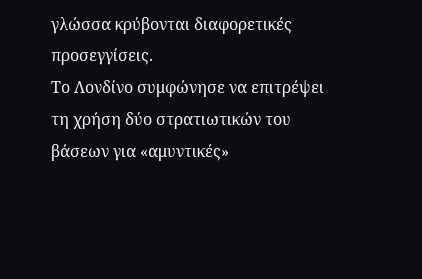γλώσσα κρύβονται διαφορετικές προσεγγίσεις.
Το Λονδίνο συμφώνησε να επιτρέψει τη χρήση δύο στρατιωτικών του βάσεων για «αμυντικές»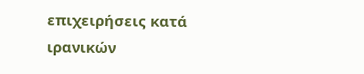επιχειρήσεις κατά ιρανικών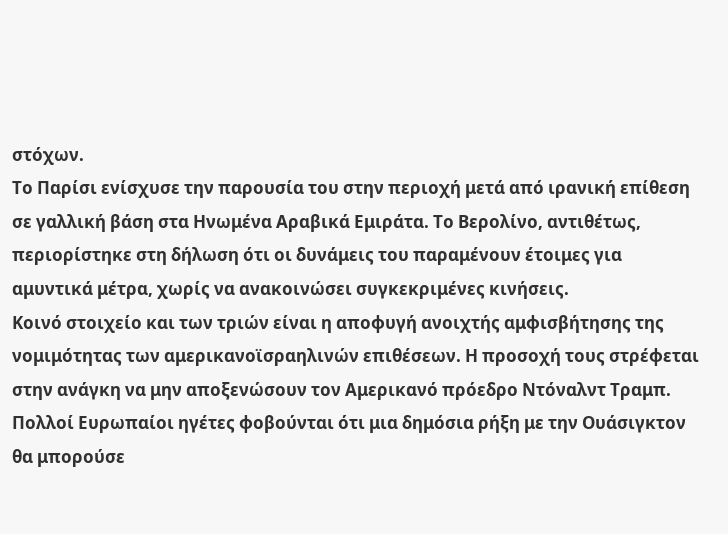στόχων.
Το Παρίσι ενίσχυσε την παρουσία του στην περιοχή μετά από ιρανική επίθεση σε γαλλική βάση στα Ηνωμένα Αραβικά Εμιράτα. Το Βερολίνο, αντιθέτως, περιορίστηκε στη δήλωση ότι οι δυνάμεις του παραμένουν έτοιμες για αμυντικά μέτρα, χωρίς να ανακοινώσει συγκεκριμένες κινήσεις.
Κοινό στοιχείο και των τριών είναι η αποφυγή ανοιχτής αμφισβήτησης της νομιμότητας των αμερικανοϊσραηλινών επιθέσεων. Η προσοχή τους στρέφεται στην ανάγκη να μην αποξενώσουν τον Αμερικανό πρόεδρο Ντόναλντ Τραμπ. Πολλοί Ευρωπαίοι ηγέτες φοβούνται ότι μια δημόσια ρήξη με την Ουάσιγκτον θα μπορούσε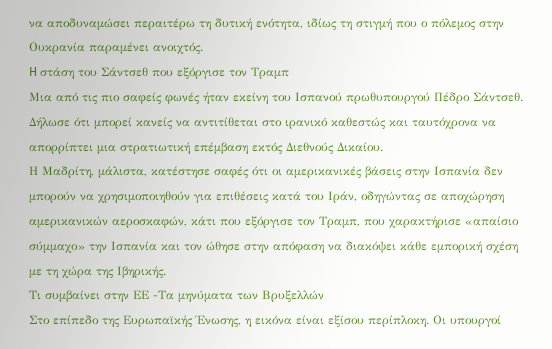να αποδυναμώσει περαιτέρω τη δυτική ενότητα, ιδίως τη στιγμή που ο πόλεμος στην Ουκρανία παραμένει ανοιχτός.
H στάση του Σάντσεθ που εξόργισε τον Τραμπ
Μια από τις πιο σαφείς φωνές ήταν εκείνη του Ισπανού πρωθυπουργού Πέδρο Σάντσεθ. Δήλωσε ότι μπορεί κανείς να αντιτίθεται στο ιρανικό καθεστώς και ταυτόχρονα να απορρίπτει μια στρατιωτική επέμβαση εκτός Διεθνούς Δικαίου.
Η Μαδρίτη, μάλιστα, κατέστησε σαφές ότι οι αμερικανικές βάσεις στην Ισπανία δεν μπορούν να χρησιμοποιηθούν για επιθέσεις κατά του Ιράν, οδηγώντας σε αποχώρηση αμερικανικών αεροσκαφών, κάτι που εξόργισε τον Τραμπ, που χαρακτήρισε «απαίσιο σύμμαχο» την Ισπανία και τον ώθησε στην απόφαση να διακόψει κάθε εμπορική σχέση με τη χώρα της Ιβηρικής.
Τι συμβαίνει στην ΕΕ -Τα μηνύματα των Βρυξελλών
Στο επίπεδο της Ευρωπαϊκής Ένωσης, η εικόνα είναι εξίσου περίπλοκη. Οι υπουργοί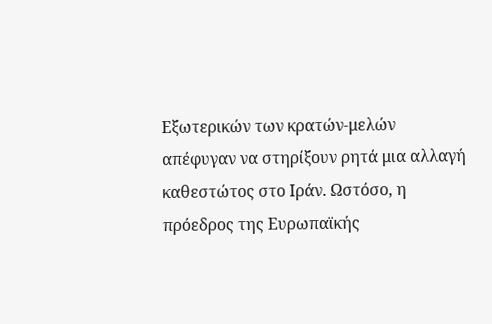Εξωτερικών των κρατών-μελών απέφυγαν να στηρίξουν ρητά μια αλλαγή καθεστώτος στο Ιράν. Ωστόσο, η πρόεδρος της Ευρωπαϊκής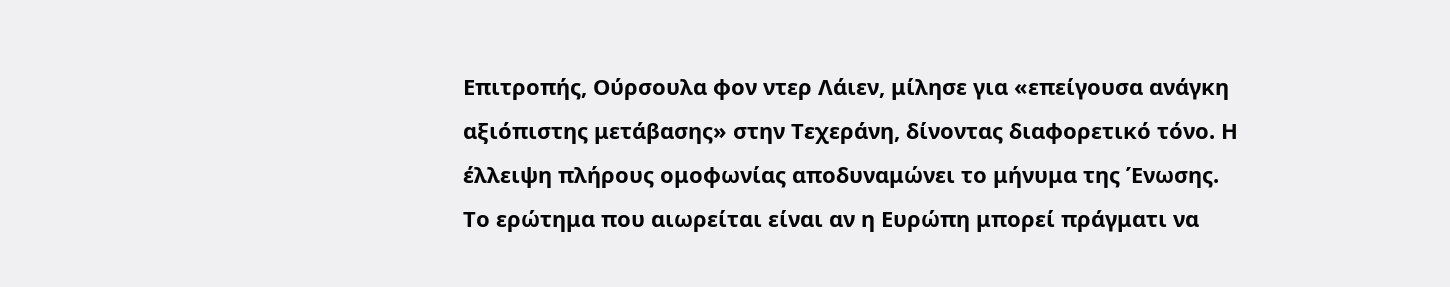Επιτροπής, Ούρσουλα φον ντερ Λάιεν, μίλησε για «επείγουσα ανάγκη αξιόπιστης μετάβασης» στην Τεχεράνη, δίνοντας διαφορετικό τόνο. Η έλλειψη πλήρους ομοφωνίας αποδυναμώνει το μήνυμα της Ένωσης.
Το ερώτημα που αιωρείται είναι αν η Ευρώπη μπορεί πράγματι να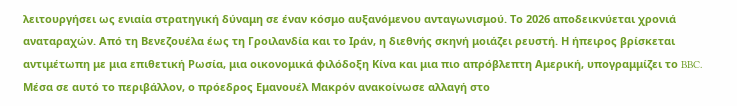λειτουργήσει ως ενιαία στρατηγική δύναμη σε έναν κόσμο αυξανόμενου ανταγωνισμού. Το 2026 αποδεικνύεται χρονιά αναταραχών. Από τη Βενεζουέλα έως τη Γροιλανδία και το Ιράν, η διεθνής σκηνή μοιάζει ρευστή. Η ήπειρος βρίσκεται αντιμέτωπη με μια επιθετική Ρωσία, μια οικονομικά φιλόδοξη Κίνα και μια πιο απρόβλεπτη Αμερική, υπογραμμίζει το BBC.
Μέσα σε αυτό το περιβάλλον, ο πρόεδρος Εμανουέλ Μακρόν ανακοίνωσε αλλαγή στο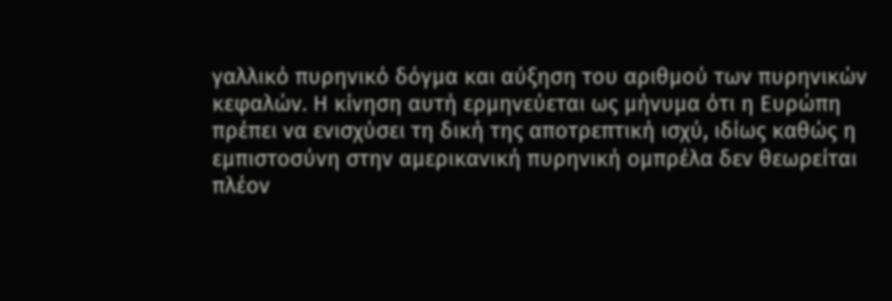γαλλικό πυρηνικό δόγμα και αύξηση του αριθμού των πυρηνικών κεφαλών. Η κίνηση αυτή ερμηνεύεται ως μήνυμα ότι η Ευρώπη πρέπει να ενισχύσει τη δική της αποτρεπτική ισχύ, ιδίως καθώς η εμπιστοσύνη στην αμερικανική πυρηνική ομπρέλα δεν θεωρείται πλέον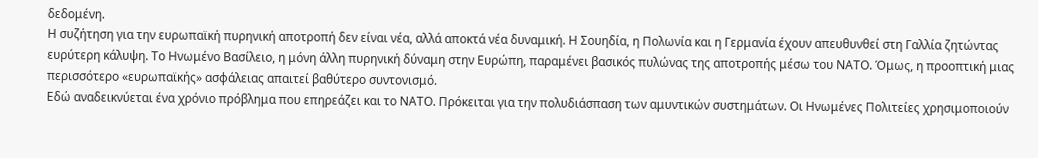δεδομένη.
Η συζήτηση για την ευρωπαϊκή πυρηνική αποτροπή δεν είναι νέα, αλλά αποκτά νέα δυναμική. Η Σουηδία, η Πολωνία και η Γερμανία έχουν απευθυνθεί στη Γαλλία ζητώντας ευρύτερη κάλυψη. Το Ηνωμένο Βασίλειο, η μόνη άλλη πυρηνική δύναμη στην Ευρώπη, παραμένει βασικός πυλώνας της αποτροπής μέσω του ΝΑΤΟ. Όμως, η προοπτική μιας περισσότερο «ευρωπαϊκής» ασφάλειας απαιτεί βαθύτερο συντονισμό.
Εδώ αναδεικνύεται ένα χρόνιο πρόβλημα που επηρεάζει και το ΝΑΤΟ. Πρόκειται για την πολυδιάσπαση των αμυντικών συστημάτων. Οι Ηνωμένες Πολιτείες χρησιμοποιούν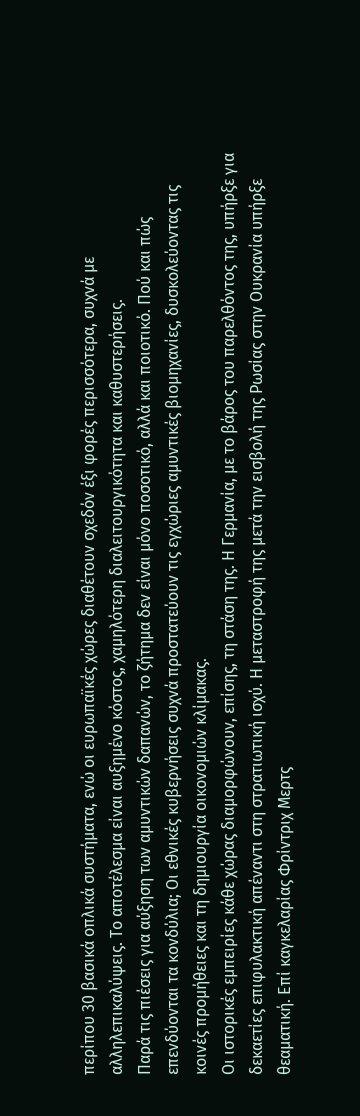περίπου 30 βασικά οπλικά συστήματα, ενώ οι ευρωπαϊκές χώρες διαθέτουν σχεδόν έξι φορές περισσότερα, συχνά με αλληλεπικαλύψεις. Το αποτέλεσμα είναι αυξημένο κόστος, χαμηλότερη διαλειτουργικότητα και καθυστερήσεις.
Παρά τις πιέσεις για αύξηση των αμυντικών δαπανών, το ζήτημα δεν είναι μόνο ποσοτικό, αλλά και ποιοτικό. Πού και πώς επενδύονται τα κονδύλια; Οι εθνικές κυβερνήσεις συχνά προστατεύουν τις εγχώριες αμυντικές βιομηχανίες, δυσκολεύοντας τις κοινές προμήθειες και τη δημιουργία οικονομιών κλίμακας.
Οι ιστορικές εμπειρίες κάθε χώρας διαμορφώνουν, επίσης, τη στάση της. Η Γερμανία, με το βάρος του παρελθόντος της, υπήρξε για δεκαετίες επιφυλακτική απέναντι στη στρατιωτική ισχύ. Η μεταστροφή της μετά την εισβολή της Ρωσίας στην Ουκρανία υπήρξε θεαματική. Επί καγκελαρίας Φρίντριχ Μερτς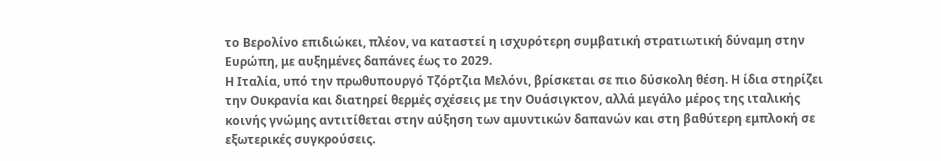το Βερολίνο επιδιώκει, πλέον, να καταστεί η ισχυρότερη συμβατική στρατιωτική δύναμη στην Ευρώπη, με αυξημένες δαπάνες έως το 2029.
Η Ιταλία, υπό την πρωθυπουργό Τζόρτζια Μελόνι, βρίσκεται σε πιο δύσκολη θέση. Η ίδια στηρίζει την Ουκρανία και διατηρεί θερμές σχέσεις με την Ουάσιγκτον, αλλά μεγάλο μέρος της ιταλικής κοινής γνώμης αντιτίθεται στην αύξηση των αμυντικών δαπανών και στη βαθύτερη εμπλοκή σε εξωτερικές συγκρούσεις.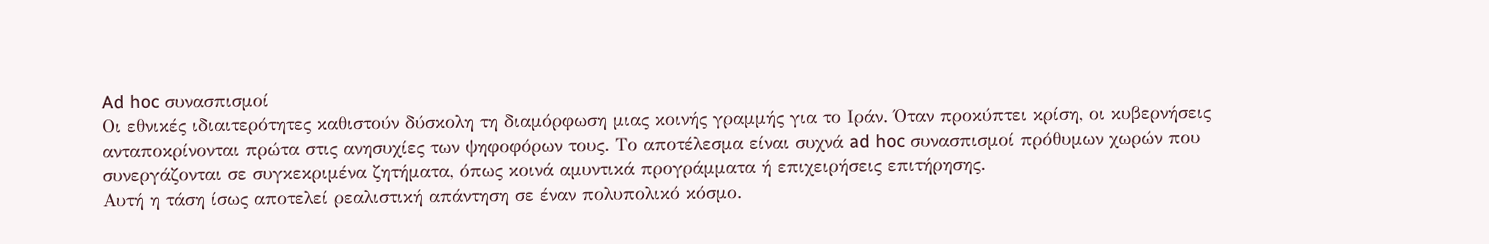Ad hoc συνασπισμοί
Οι εθνικές ιδιαιτερότητες καθιστούν δύσκολη τη διαμόρφωση μιας κοινής γραμμής για το Ιράν. Όταν προκύπτει κρίση, οι κυβερνήσεις ανταποκρίνονται πρώτα στις ανησυχίες των ψηφοφόρων τους. Το αποτέλεσμα είναι συχνά ad hoc συνασπισμοί πρόθυμων χωρών που συνεργάζονται σε συγκεκριμένα ζητήματα, όπως κοινά αμυντικά προγράμματα ή επιχειρήσεις επιτήρησης.
Αυτή η τάση ίσως αποτελεί ρεαλιστική απάντηση σε έναν πολυπολικό κόσμο.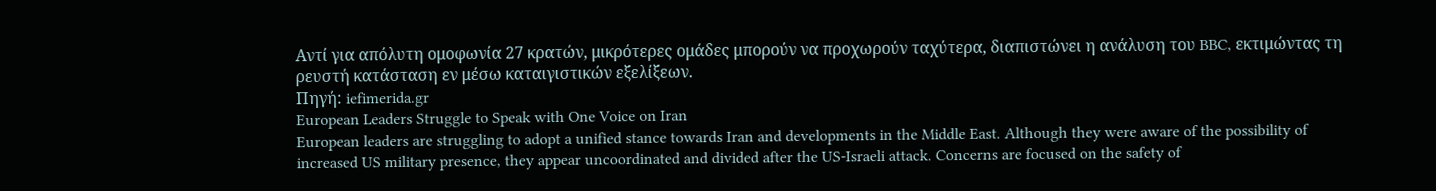Αντί για απόλυτη ομοφωνία 27 κρατών, μικρότερες ομάδες μπορούν να προχωρούν ταχύτερα, διαπιστώνει η ανάλυση του BBC, εκτιμώντας τη ρευστή κατάσταση εν μέσω καταιγιστικών εξελίξεων.
Πηγή: iefimerida.gr
European Leaders Struggle to Speak with One Voice on Iran
European leaders are struggling to adopt a unified stance towards Iran and developments in the Middle East. Although they were aware of the possibility of increased US military presence, they appear uncoordinated and divided after the US-Israeli attack. Concerns are focused on the safety of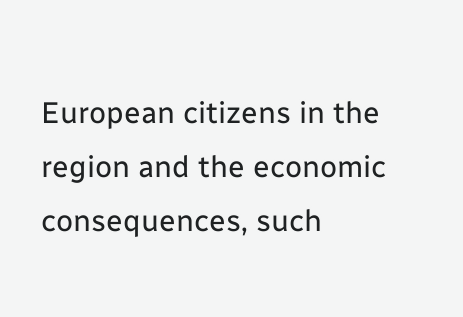European citizens in the region and the economic consequences, such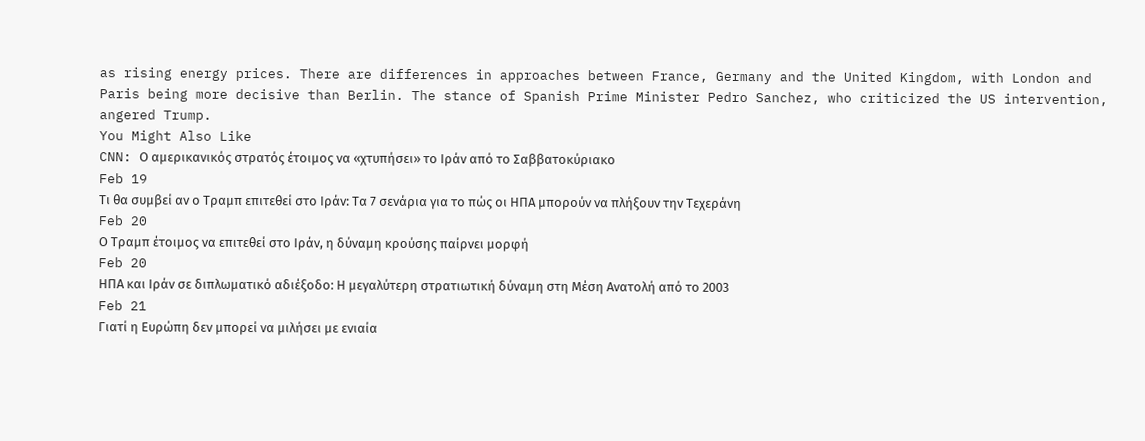as rising energy prices. There are differences in approaches between France, Germany and the United Kingdom, with London and Paris being more decisive than Berlin. The stance of Spanish Prime Minister Pedro Sanchez, who criticized the US intervention, angered Trump.
You Might Also Like
CNN: Ο αμερικανικός στρατός έτοιμος να «χτυπήσει» το Ιράν από το Σαββατοκύριακο
Feb 19
Τι θα συμβεί αν ο Τραμπ επιτεθεί στο Ιράν: Τα 7 σενάρια για το πώς οι ΗΠΑ μπορούν να πλήξουν την Τεχεράνη
Feb 20
Ο Τραμπ έτοιμος να επιτεθεί στο Ιράν, η δύναμη κρούσης παίρνει μορφή
Feb 20
ΗΠΑ και Ιράν σε διπλωματικό αδιέξοδο: Η μεγαλύτερη στρατιωτική δύναμη στη Μέση Ανατολή από το 2003
Feb 21
Γιατί η Ευρώπη δεν μπορεί να μιλήσει με ενιαία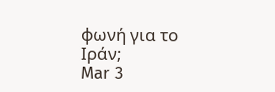φωνή για το Ιράν;
Mar 3